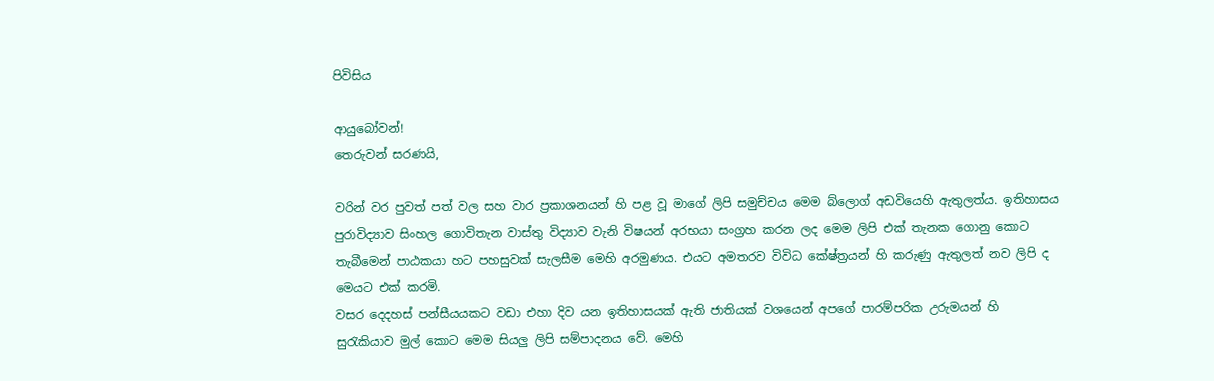පිවිසිය

ආයුබෝවන්!
තෙරුවන් සරණයි,

වරින් වර පුවත් පත් වල සහ වාර ප්‍රකාශනයන් හි පළ වූ මාගේ ලිපි සමුච්චය මෙම බ්ලොග් අඩවියෙහි ඇතුලත්ය. ඉතිහාසය පුරාවිද්‍යාව සිංහල ගොවිතැන වාස්තු විද්‍යාව වැනි විෂයන් අරභයා සංග්‍රහ කරන ලද මෙම ලිපි එක් තැනක ගොනු කොට තැබීමෙන් පාඨකයා හට පහසුවක් සැලසීම මෙහි අරමුණය. එයට අමතරව විවිධ කේෂ්ත්‍රයන් හි කරුණු ඇතුලත් නව ලිපි ද මෙයට එක් කරමි.
වසර දෙදහස් පන්සීයයකට වඩා එහා දිව යන ඉතිහාසයක් ඇති ජාතියක් වශයෙන් අපගේ පාරම්පරික උරුමයන් හි සුරැකියාව මුල් කොට මෙම සියලු ලිපි සම්පාදනය වේ. මෙහි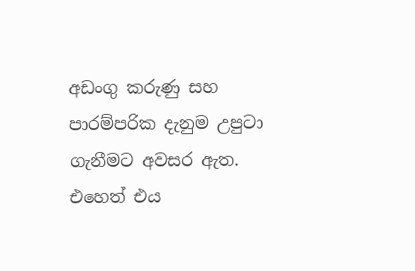අඩංගු කරුණු සහ පාරම්පරික දැනුම උපුටා ගැනීමට අවසර ඇත. එහෙත් එය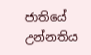ජාතියේ උන්නතිය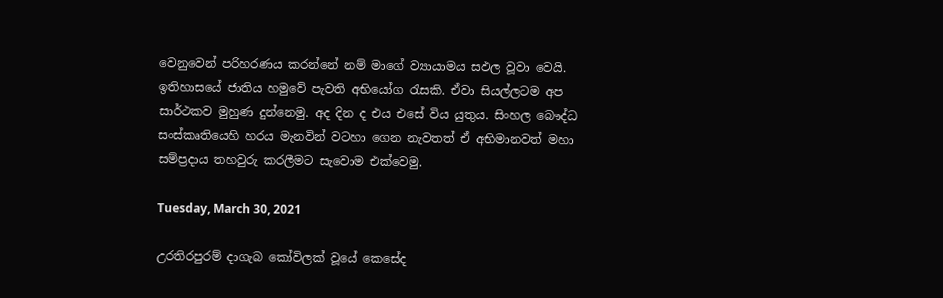වෙනුවෙන් පරිහරණය කරන්නේ නම් මාගේ ව්‍යායාමය සඵල වූවා වෙයි.
ඉතිහාසයේ ජාතිය හමුවේ පැවති අභියෝග රැසකි. ඒවා සියල්ලටම අප සාර්ථකව මුහුණ දුන්නෙමු. අද දින ද එය එසේ විය යුතුය. සිංහල බෞද්ධ සංස්කෘතියෙහි හරය මැනවින් වටහා ගෙන නැවතත් ඒ අභිමානවත් මහා සම්ප්‍රදාය තහවුරු කරලීමට සැවොම ‍එක්වෙමු.

Tuesday, March 30, 2021

උරතිරපුරම් දාගැබ කෝවිලක් වූයේ කෙසේද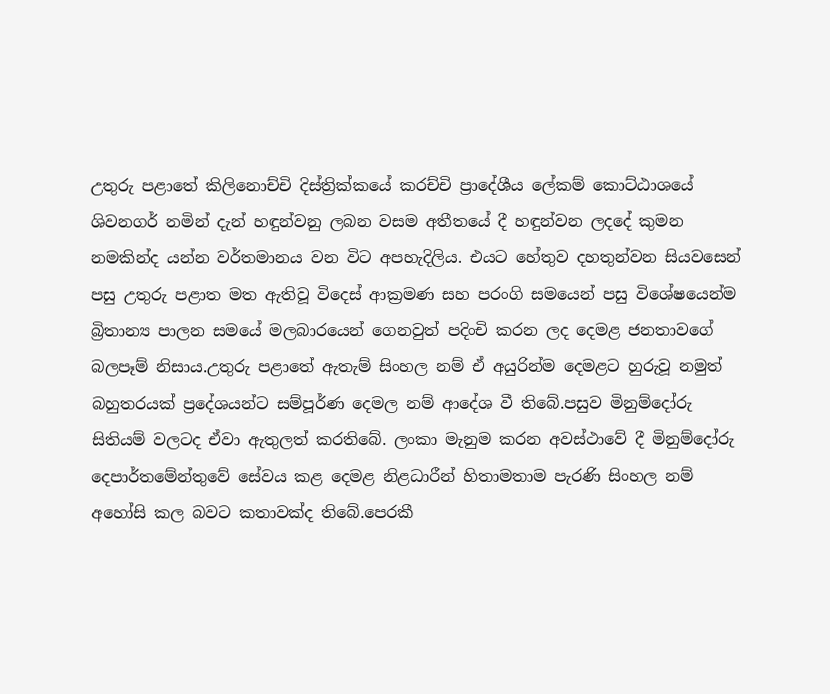උතුරු පළාතේ කිලිනොච්චි දිස්ත්‍රික්කයේ කරච්චි ප්‍රාදේශීය ලේකම් කොට්ඨාශයේ ශිවනගර් නමින් දැන් හඳුන්වනු ලබන වසම අතීතයේ දී හඳුන්වන ලදදේ කුමන නමකින්ද යන්න වර්තමානය වන විට අපහැදිලිය. එයට හේතුව දහතුන්වන සියවසෙන් පසු උතුරු පළාත මත ඇතිවූ විදෙස් ආක්‍රමණ සහ පරංගි සමයෙන් පසු විශේෂයෙන්ම බ්‍රිතාන්‍ය පාලන සමයේ මලබාරයෙන් ගෙනවුත් පදිංචි කරන ලද දෙමළ ජනතාවගේ බලපෑම් නිසාය.උතුරු පළාතේ ඇතැම් සිංහල නම් ඒ අයුරින්ම දෙමළට හුරුවූ නමුත් බහුතරයක් ප්‍රදේශයන්ට සම්පූර්ණ දෙමල නම් ආදේශ වී තිබේ.පසුව මිනුම්දෝරු සිතියම් වලටද ඒවා ඇතුලත් කරතිබේ. ලංකා මැනුම කරන අවස්ථාවේ දී මිනුම්දෝරු දෙපාර්තමේන්තුවේ සේවය කළ දෙමළ නිළධාරීන් හිතාමතාම පැරණි සිංහල නම් අහෝසි කල බවට කතාවක්ද තිබේ.පෙරකී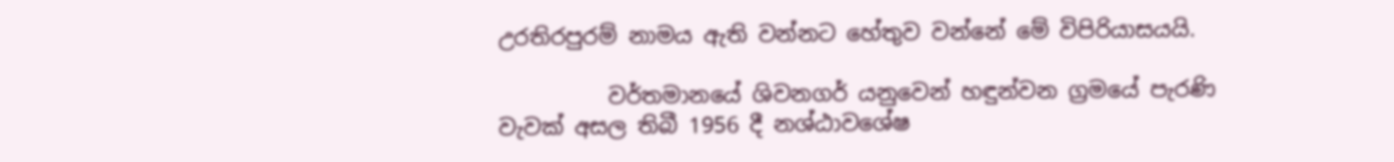උරතිරපුරම් නාමය ඇති වන්නට හේතුව වන්නේ මේ විපිරියාසයයි.

          වර්තමානයේ ශිවනගර් යනුවෙන් හඳුන්වන ග්‍රමයේ පැරණි වැවක් අසල තිබී 1956 දී නශ්ඨාවශේෂ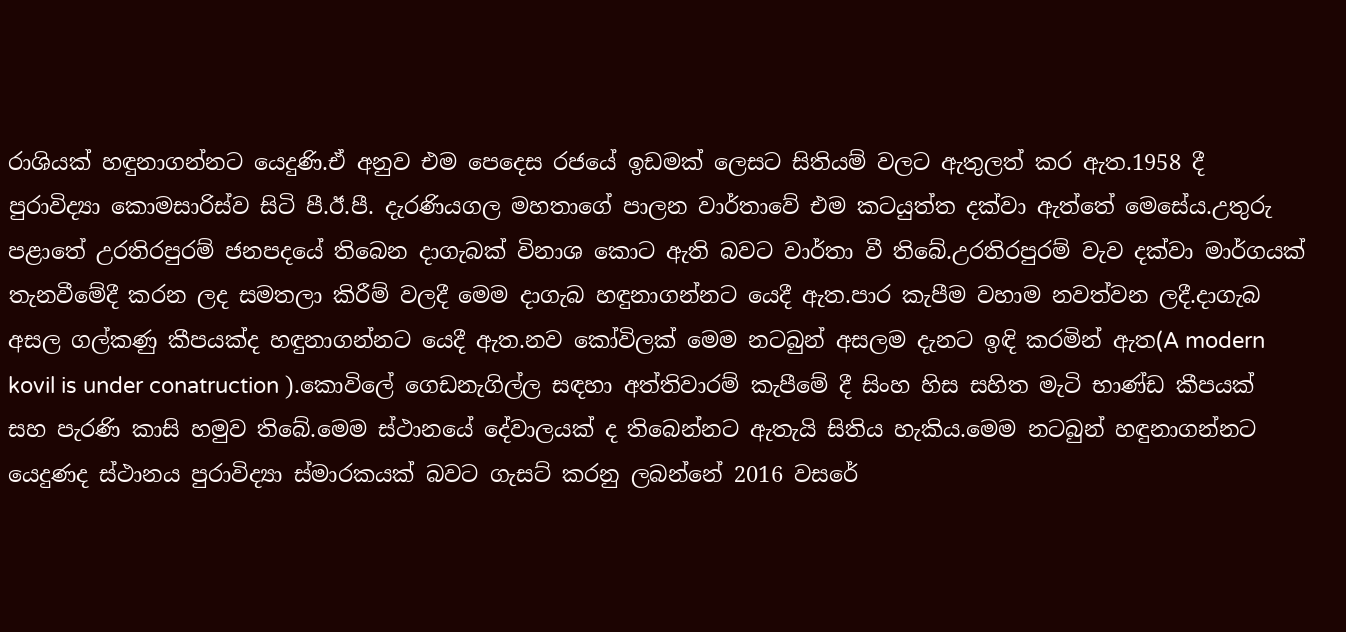රාශියක් හඳුනාගන්නට යෙදුණි.ඒ අනුව එම පෙදෙස රජයේ ඉඩමක් ලෙසට සිතියම් වලට ඇතුලත් කර ඇත.1958 දී  පුරාවිද්‍යා කොමසාරිස්ව සිටි පී.ඊ.පී. දැරණියගල මහතාගේ පාලන වාර්තාවේ එම කටයුත්ත දක්වා ඇත්තේ මෙසේය.උතුරු පළාතේ උරතිරපුරම් ජනපදයේ තිබෙන දාගැබක් විනාශ කොට ඇති බවට වාර්තා වී තිබේ.උරතිරපුරම් වැව දක්වා මාර්ගයක් තැනවීමේදී කරන ලද සමතලා කිරීම් වලදී මෙම දාගැබ හඳුනාගන්නට යෙදී ඇත.පාර කැපීම වහාම නවත්වන ලදී.දාගැබ අසල ගල්කණු කීපයක්ද හඳුනාගන්නට යෙදී ඇත.නව කෝවිලක් මෙම නටබුන් අසලම දැනට ඉඳි කරමින් ඇත(A modern kovil is under conatruction ).කොවිලේ ගෙඩනැගිල්ල සඳහා අත්තිවාරම් කැපීමේ දී සිංහ හිස සහිත මැටි භාණ්ඩ කීපයක්  සහ පැරණි කාසි හමුව තිබේ.මෙම ස්ථානයේ දේවාලයක් ද තිබෙන්නට ඇතැයි සිතිය හැකිය.මෙම නටබුන් හඳුනාගන්නට යෙදුණද ස්ථානය පුරාවිද්‍යා ස්මාරකයක් බවට ගැසට් කරනු ලබන්නේ 2016 වසරේ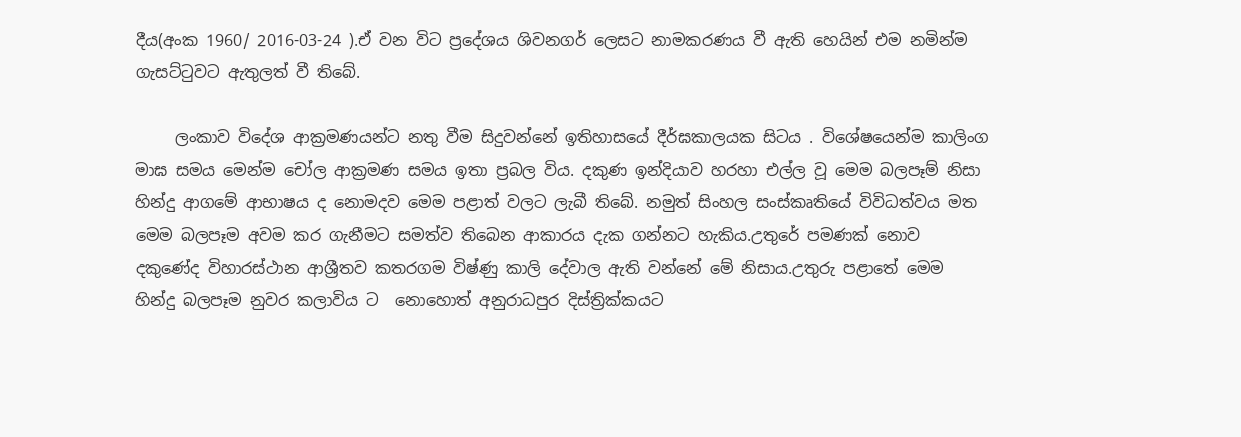දීය(අංක 1960/ 2016-03-24 ).ඒ වන විට ප්‍රදේශය ශිවනගර් ලෙසට නාමකරණය වී ඇති හෙයින් එම නමින්ම ගැසට්ටුවට ඇතුලත් වී තිබේ.

     ලංකාව විදේශ ආක්‍රමණයන්ට නතු වීම සිදුවන්නේ ඉතිහාසයේ දීර්ඝකාලයක සිටය . විශේෂයෙන්ම කාලිංග මාඝ සමය මෙන්ම චෝල ආක්‍රමණ සමය ඉතා ප්‍රබල විය. දකුණ ඉන්දියාව හරහා එල්ල වූ මෙම බලපෑම් නිසා හින්දු ආගමේ ආභාෂය ද නොමදව මෙම පළාත් වලට ලැබී තිබේ. නමුත් සිංහල සංස්කෘතියේ විවිධත්වය මත මෙම බලපෑම අවම කර ගැනීමට සමත්ව තිබෙන ආකාරය දැක ගන්නට හැකිය.උතුරේ පමණක් නොව දකුණේද විහාරස්ථාන ආශ්‍රීතව කතරගම විෂ්ණු කාලි දේවාල ඇති වන්නේ මේ නිසාය.උතුරු පළාතේ මෙම හින්දු බලපෑම නුවර කලාවිය ට  නොහොත් අනුරාධපුර දිස්ත්‍රික්කයට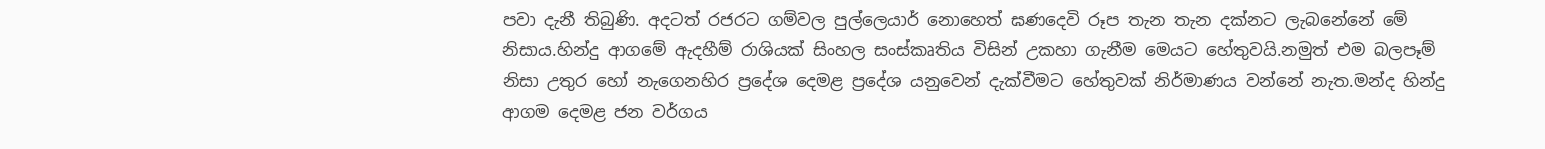පවා දැනී තිබුණි. අදටත් රජරට ගම්වල පුල්ලෙයාර් නොහෙත් ඝණදෙවි රූප තැන තැන දක්නට ලැබනේනේ මේ නිසාය.හින්දු ආගමේ ඇදහීම් රාශියක් සිංහල සංස්කෘතිය විසින් උකහා ගැනීම මෙයට හේතුවයි.නමුත් එම බලපෑම් නිසා උතුර හෝ නැගෙනහිර ප්‍රදේශ දෙමළ ප්‍රදේශ යනුවෙන් දැක්වීමට හේතුවක් නිර්මාණය වන්නේ නැත.මන්ද හින්දු ආගම දෙමළ ජන වර්ගය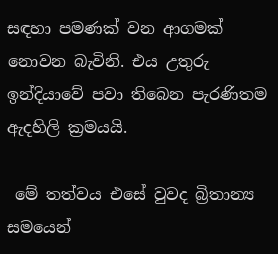සඳහා පමණක් වන ආගමක් නොවන බැවිනි. එය උතුරු ඉන්දියාවේ පවා තිබෙන පැරණිතම ඇදහිලි ක්‍රමයයි.

 මේ තත්වය එසේ වුවද බ්‍රිතාන්‍ය සමයෙන්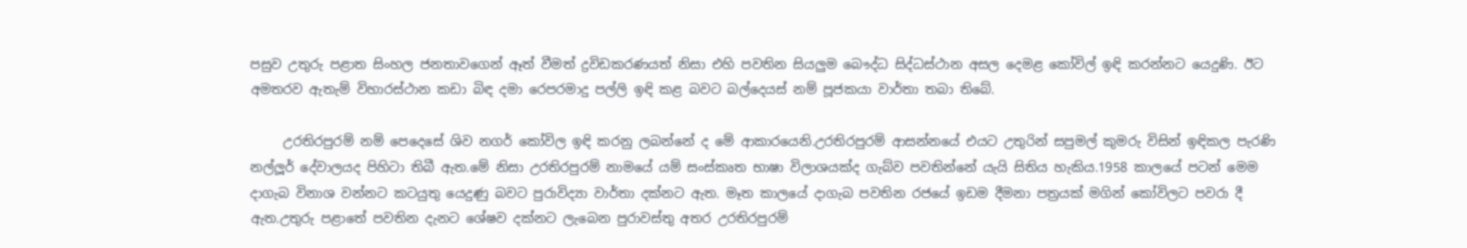පසුව උතුරු පළාත සිංහල ජනතාවගෙන් ඈත් වීමත් ද්‍රවිඩකරණයත් නිසා එහි පවතින සියලුම බෞද්ධ සිද්ධස්ථාන අසල දෙමළ කෝවිල් ඉඳි කරන්නට යෙදුණි. ඊට අමතරව ඇතැම් විහාරස්ථාන කඩා බිඳ දමා රෙපරමාදු පල්ලි ඉඳි කළ බවට බල්දෙයස් නම් පූජකයා වාර්තා තබා තිබේ.

     උරතිරපුරම් නම් පෙදෙසේ ශිව නගර් කෝවිල ඉඳි කරනු ලබන්නේ ද මේ ආකාරයෙනි.උරතිරපුරම් ආසන්නයේ එයට උතුරින් සපුමල් කුමරු විසින් ඉඳිකල පැරණි නල්ලූර් දේවාලයද පිහිටා තිබී ඇත.මේ නිසා උරතිරපුරම් නාමයේ යම් සංස්කෘත භාෂා විලාශයක්ද ගැබ්ව පවතින්නේ යැයි සිතිය හැකිය.1958 කාලයේ පටන් මෙම දාගැබ විනාශ වන්නට කටයුතු යෙදුණු බවට පුරාවිද්‍යා වාර්තා දක්නට ඇත. මෑත කාලයේ දාගැබ පවතින රජයේ ඉඩම දීමනා පත්‍රයක් මගින් කෝවිලට පවරා දී ඇත.උතුරු පළාතේ පවතින දැනට ශේෂව දක්නට ලැබෙන පුරාවස්තු අතර උරතිරපුරම්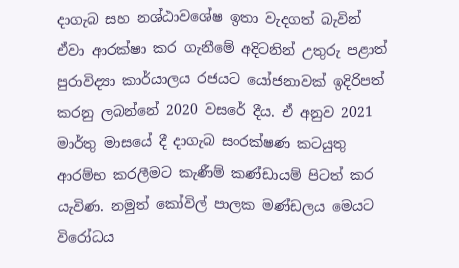දාගැබ සහ නශ්ඨාවශේෂ ඉතා වැදගත් බැවින් ඒවා ආරක්ෂා කර ගැනීමේ අදිටනින් උතුරු පළාත් පුරාවිද්‍යා කාර්යාලය රජයට යෝජනාවක් ඉදිරිපත් කරනු ලබන්නේ 2020 වසරේ දීය. ඒ අනුව 2021 මාර්තු මාසයේ දී දාගැබ සංරක්ෂණ කටයුතු ආරම්භ කරලීමට කැණීම් කණ්ඩායම් පිටත් කර යැවිණ. නමුත් ‌කෝවිල් පාලක මණ්ඩලය මෙයට විරෝධය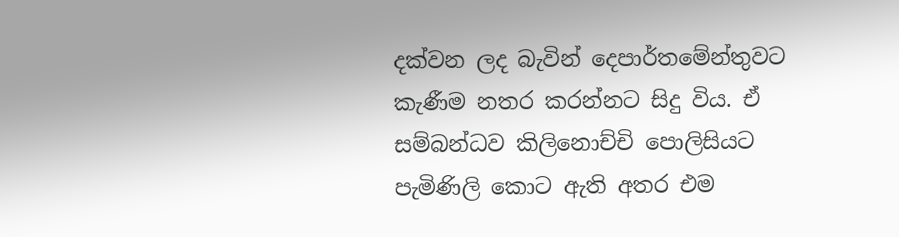දක්වන ලද බැවින් දෙපාර්තමේන්තුවට කැණීම නතර කරන්නට සිදු විය. ඒ සම්බන්ධව කිලිනොච්චි පොලිසියට පැමිණිලි කොට ඇති අතර එම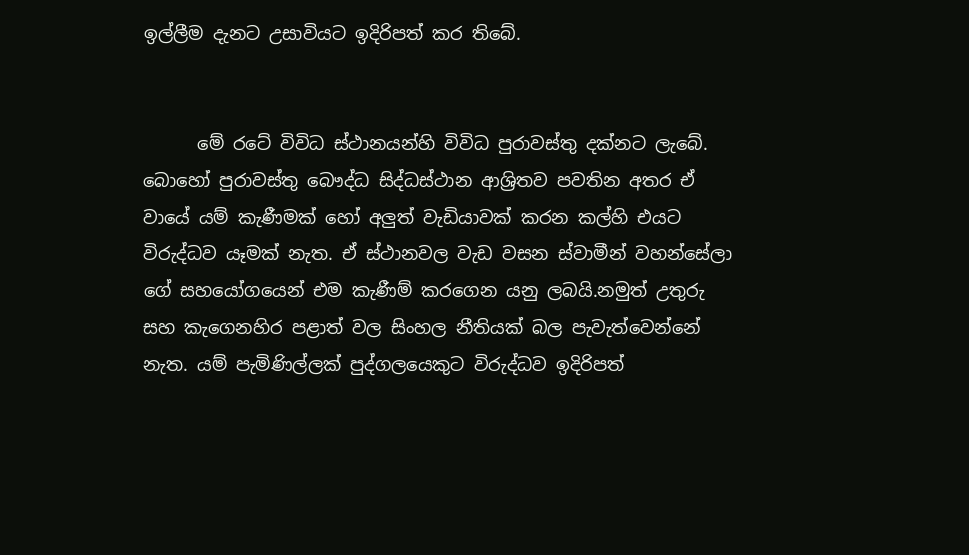ඉල්ලීම දැනට උසාවියට ඉදිරිපත් කර තිබේ.


      මේ රටේ විවිධ ස්ථානයන්හි විවිධ පුරාවස්තු දක්නට ලැබේ. බොහෝ පුරාවස්තු බෞද්ධ සිද්ධස්ථාන ආශ්‍රිතව පවතින අතර ඒ වායේ යම් කැණීමක් හෝ අලුත් වැඩියාවක් කරන කල්හි එයට විරුද්ධව යෑමක් නැත. ඒ ස්ථානවල වැඩ වසන ස්වාමීන් වහන්සේලා ගේ සහයෝගයෙන් එම කැණීම් කරගෙන යනු ලබයි.නමුත් උතුරු සහ කැගෙනහිර පළාත් වල සිංහල නීතියක් බල පැවැත්වෙන්නේ නැත. යම් පැමිණිල්ලක් පුද්ගලයෙකුට විරුද්ධව ඉදිරිපත්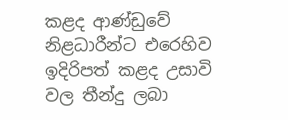කළද ආණ්ඩුවේ නිළධාරීන්ට එරෙහිව ඉදිරිපත් කළද උසාවි වල තීන්දු ලබා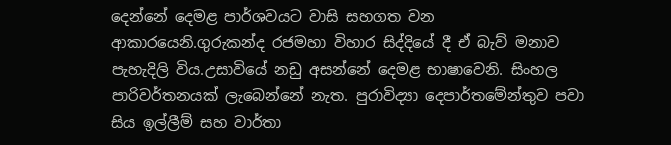දෙන්නේ දෙමළ පාර්ශවයට වාසි සහගත වන ආකාරයෙනි.ගුරුකන්ද රජමහා විහාර සිද්දියේ දී ඒ බැව් මනාව පැහැදිලි විය.උසාවියේ නඩු අසන්නේ දෙමළ භාෂාවෙනි. සිංහල පාරිවර්තනයක් ලැබෙන්නේ නැත. පුරාවිද්‍යා දෙපාර්තමේන්තුව පවා සිය ඉල්ලීම් සහ වාර්තා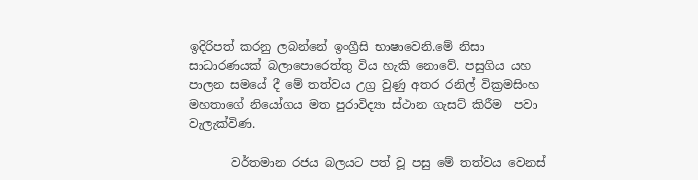ඉදිරිපත් කරනු ලබන්නේ ඉංග්‍රීසි භාෂාවෙනි.මේ නිසා සාධාරණයක් බලාපොරෙත්තු විය හැකි නොවේ. පසුගිය යහ පාලන සමයේ දී මේ තත්වය උග්‍ර වුණු අතර රනිල් වික්‍රමසිංහ මහතාගේ නියෝගය මත පුරාවිද්‍යා ස්ථාන ගැසට් කිරීම  පවා වැලැක්විණ.

       වර්තමාන රජය බලයට පත් වූ පසු මේ තත්වය වෙනස්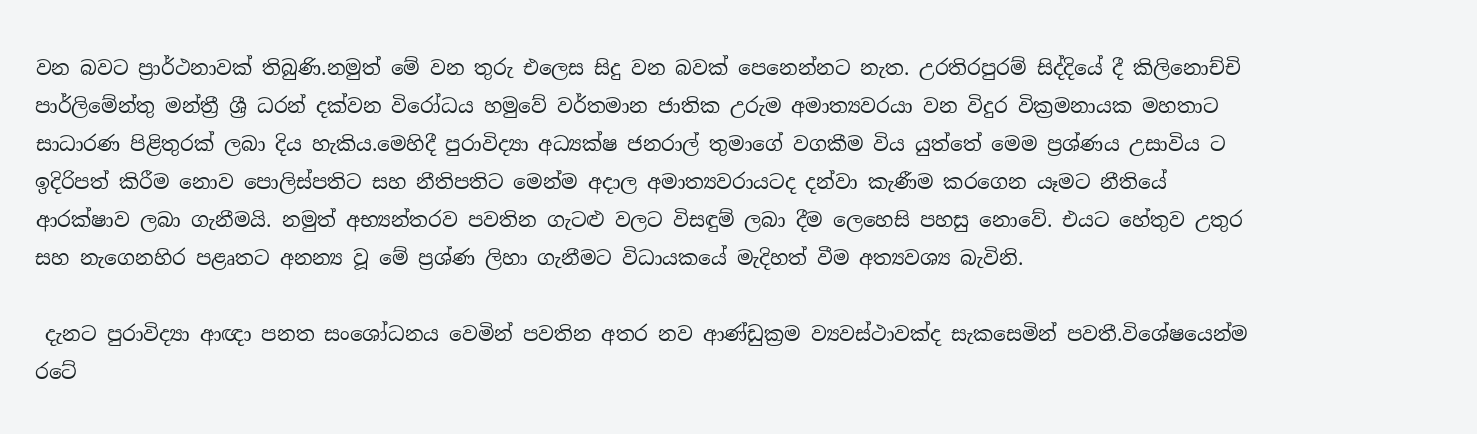වන බවට ප්‍රාර්ථනාවක් තිබුණි.නමුත් මේ වන තුරු එලෙස සිදු වන බවක් පෙනෙන්නට නැත. උරතිරපුරම් සිද්දියේ දී කිලිනොච්චි පාර්ලිමේන්තු මන්ත්‍රී ශ්‍රී ධරන් දක්වන විරෝධය හමුවේ වර්තමාන ජාතික උරුම අමාත්‍යවරයා වන විදුර වික්‍රමනායක මහතාට සාධාරණ පිළිතුරක් ලබා දිය හැකිය.මෙහිදී පුරාවිද්‍යා අධ්‍යක්ෂ ජනරාල් තුමාගේ වගකීම විය යුත්තේ මෙම ප්‍රශ්ණය උසාවිය ට ඉදිරිපත් කිරීම නොව පොලිස්පතිට සහ නීතිපතිට මෙන්ම අදාල අමාත්‍යවරායටද දන්වා කැණීම කරගෙන යෑමට නීතියේ ආරක්ෂාව ලබා ගැනීමයි. නමුත් අභ්‍යන්තරව පවතින ගැටළු වලට විසඳුම් ලබා දීම ලෙහෙසි පහසු නොවේ. එයට හේතුව උතුර සහ නැගෙනහිර පළෘතට අනන්‍ය වූ මේ ප්‍රශ්ණ ලිහා ගැනීමට විධායකයේ මැදිහත් වීම අත්‍යවශ්‍ය බැවිනි.

 දැනට පුරාවිද්‍යා ආඥා පනත සංශෝධනය වෙමින් පවතින අතර නව ආණ්ඩුක්‍රම ව්‍යවස්ථාවක්ද සැකසෙමින් පවතී.විශේෂයෙන්ම රටේ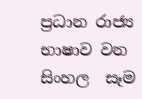ප්‍රධාන රාජ්‍ය භාෂාව වන සිංහල  සෑම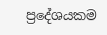ප්‍රදේශයකම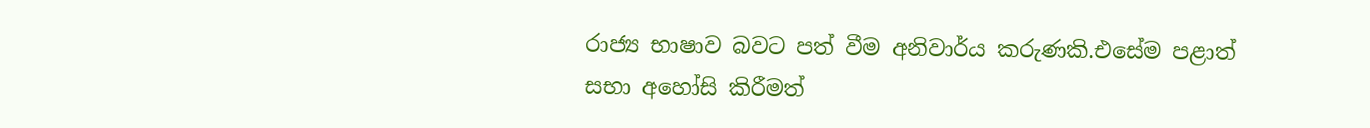රාජ්‍ය භාෂාව බවට පත් වීම අනිවාර්ය කරුණකි.එසේම පළාත් සභා අහෝසි කිරීමත්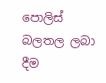පොලිස් බලතල ලබා දීම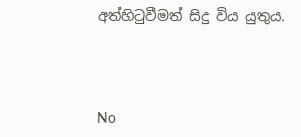අත්හිටුවීමත් සිදු විය යුතුය.




No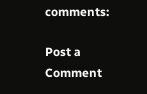comments:

Post a Comment